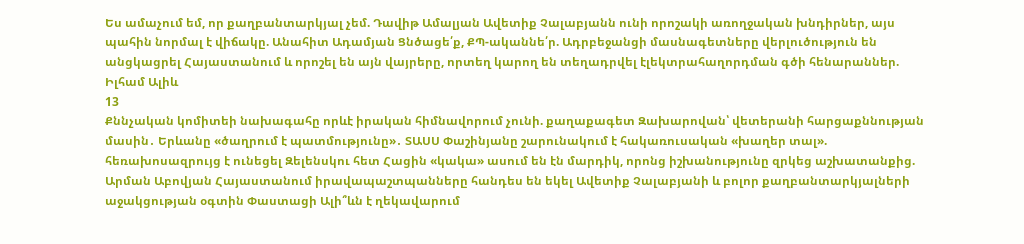Ես ամաչում եմ, որ քաղբանտարկյալ չեմ. Դավիթ Ամալյան Ավետիք Չալաբյանն ունի որոշակի առողջական խնդիրներ, այս պահին նորմալ է վիճակը. Անահիտ Ադամյան Ցնծացե՛ք, ՔՊ-ականնե՛ր. Ադրբեջանցի մասնագետները վերլուծություն են անցկացրել Հայաստանում և որոշել են այն վայրերը, որտեղ կարող են տեղադրվել էլեկտրահաղորդման գծի հենարաններ. Իլհամ Ալիև
13
Քննչական կոմիտեի նախագահը որևէ իրական հիմնավորում չունի. քաղաքագետ Զախարովան՝ վետերանի հարցաքննության մասին․ Երևանը «ծաղրում է պատմությունը»․ ՏԱՍՍ Փաշինյանը շարունակում է հակառուսական «խաղեր տալ». հեռախոսազրույց է ունեցել Զելենսկու հետ Հացին «կակա» ասում են էն մարդիկ, որոնց իշխանությունը զրկեց աշխատանքից. Արման Աբովյան Հայաստանում իրավապաշտպանները հանդես են եկել Ավետիք Չալաբյանի և բոլոր քաղբանտարկյալների աջակցության օգտին Փաստացի Ալի՞ևն է ղեկավարում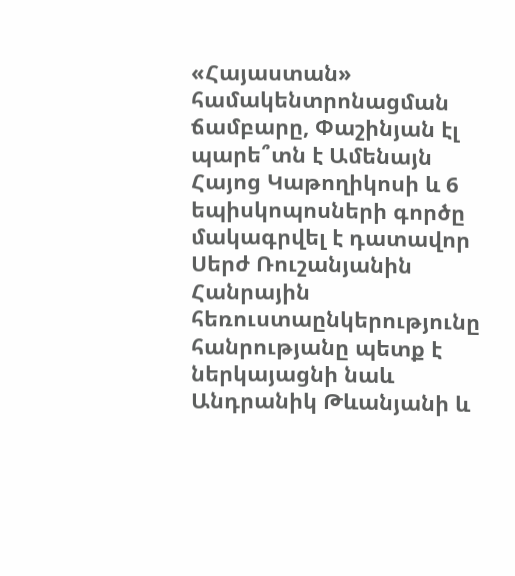«Հայաստան» համակենտրոնացման ճամբարը, Փաշինյան էլ պարե՞տն է Ամենայն Հայոց Կաթողիկոսի և 6 եպիսկոպոսների գործը մակագրվել է դատավոր Սերժ Ռուշանյանին Հանրային հեռուստաընկերությունը հանրությանը պետք է ներկայացնի նաև Անդրանիկ Թևանյանի և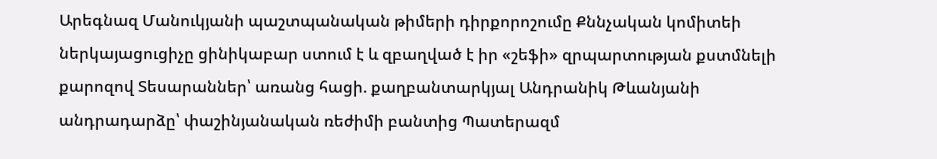Արեգնազ Մանուկյանի պաշտպանական թիմերի դիրքորոշումը Քննչական կոմիտեի ներկայացուցիչը ցինիկաբար ստում է և զբաղված է իր «շեֆի» զրպարտության քստմնելի քարոզով Տեսարաններ՝ առանց հացի. քաղբանտարկյալ Անդրանիկ Թևանյանի անդրադարձը՝ փաշինյանական ռեժիմի բանտից Պատերազմ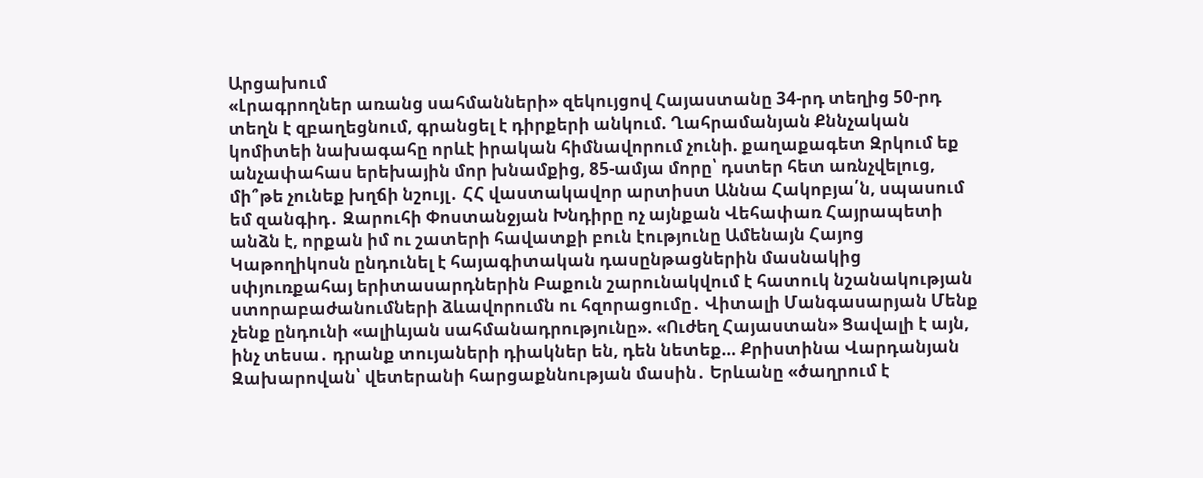Արցախում
«Լրագրողներ առանց սահմանների» զեկույցով Հայաստանը 34-րդ տեղից 50-րդ տեղն է զբաղեցնում, գրանցել է դիրքերի անկում. Ղահրամանյան Քննչական կոմիտեի նախագահը որևէ իրական հիմնավորում չունի. քաղաքագետ Զրկում եք անչափահաս երեխային մոր խնամքից, 85-ամյա մորը՝ դստեր հետ առնչվելուց, մի՞թե չունեք խղճի նշույլ․ ՀՀ վաստակավոր արտիստ Աննա Հակոբյա՛ն, սպասում եմ զանգիդ․ Զարուհի Փոստանջյան Խնդիրը ոչ այնքան Վեհափառ Հայրապետի անձն է, որքան իմ ու շատերի հավատքի բուն էությունը Ամենայն Հայոց Կաթողիկոսն ընդունել է հայագիտական դասընթացներին մասնակից սփյուռքահայ երիտասարդներին Բաքուն շարունակվում է հատուկ նշանակության ստորաբաժանումների ձևավորումն ու հզորացումը․ Վիտալի Մանգասարյան Մենք չենք ընդունի «ալիևյան սահմանադրությունը». «Ուժեղ Հայաստան» Ցավալի է այն, ինչ տեսա․ դրանք տույաների դիակներ են, դեն նետեք… Քրիստինա Վարդանյան Զախարովան՝ վետերանի հարցաքննության մասին․ Երևանը «ծաղրում է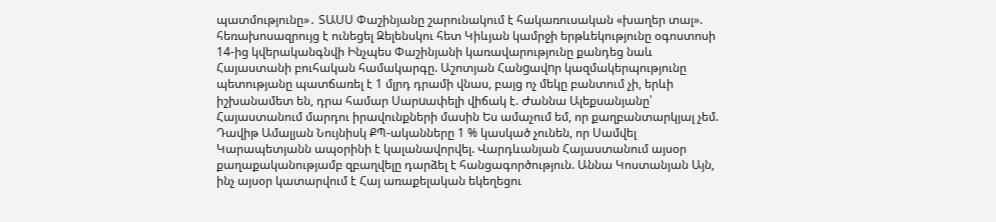պատմությունը»․ ՏԱՍՍ Փաշինյանը շարունակում է հակառուսական «խաղեր տալ». հեռախոսազրույց է ունեցել Զելենսկու հետ Կիևյան կամրջի երթևեկությունը օգոստոսի 14-ից կվերականգնվի Ինչպես Փաշինյանի կառավարությունը քանդեց նաև Հայաստանի բուհական համակարգը. Աշոտյան Հանgավnր կազմակերպությունը պետությանը պատճառել է 1 մլրդ դրամի վնաս, բայց ոչ մեկը բանտում չի, երևի իշխանամետ են, դրա համար Uարuափելի վիճակ է. Ժաննա Ալեքսանյանը՝ Հայաստանում մարդու իրավունքների մասին Ես ամաչում եմ, որ քաղբանտարկյալ չեմ. Դավիթ Ամալյան Նույնիսկ ՔՊ-ականները 1 % կասկած չունեն, որ Սամվել Կարապետյանն ապօրինի է կալանավորվել. Վարդևանյան Հայաստանում այսօր քաղաքականությամբ զբաղվելը դարձել է հանցագործություն. Աննա Կոստանյան Այն, ինչ այսօր կատարվում է Հայ առաքելական եկեղեցու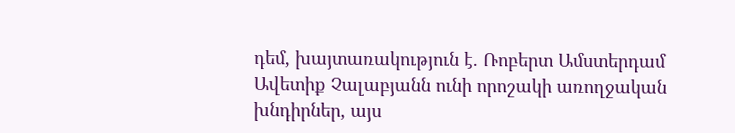դեմ, խայտառակություն է. Ռոբերտ Ամստերդամ Ավետիք Չալաբյանն ունի որոշակի առողջական խնդիրներ, այս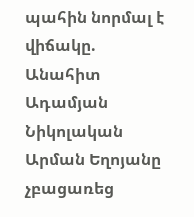պահին նորմալ է վիճակը. Անահիտ Ադամյան Նիկոլական Արման Եղոյանը չբացառեց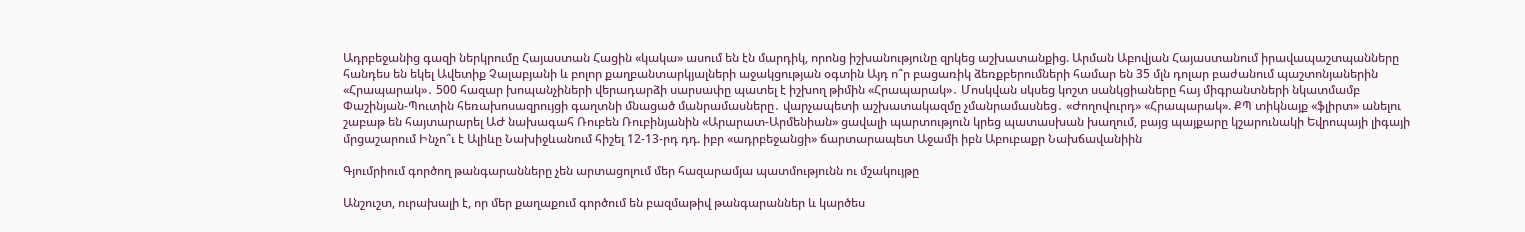Ադրբեջանից գազի ներկրումը Հայաստան Հացին «կակա» ասում են էն մարդիկ, որոնց իշխանությունը զրկեց աշխատանքից. Արման Աբովյան Հայաստանում իրավապաշտպանները հանդես են եկել Ավետիք Չալաբյանի և բոլոր քաղբանտարկյալների աջակցության օգտին Այդ ո՞ր բացառիկ ձեռքբերումների համար են 35 մլն դոլար բաժանում պաշտոնյաներին «Հրապարակ»․ 500 հազար խոպանչիների վերադարձի սարսափը պատել է իշխող թիմին «Հրապարակ»․ Մոսկվան սկսեց կոշտ սանկցիաները հայ միգրանտների նկատմամբ Փաշինյան-Պուտին հեռախոսազրույցի գաղտնի մնացած մանրամասները․ վարչապետի աշխատակազմը չմանրամասնեց․ «Ժողովուրդ» «Հրապարակ». ՔՊ տիկնայք «ֆլիրտ» անելու շաբաթ են հայտարարել ԱԺ նախագահ Ռուբեն Ռուբինյանին «Արարատ-Արմենիան» ցավալի պարտություն կրեց պատասխան խաղում, բայց պայքարը կշարունակի Եվրոպայի լիգայի մրցաշարում Ինչո՞ւ է Ալիևը Նախիջևանում հիշել 12-13-րդ դդ. իբր «ադրբեջանցի» ճարտարապետ Աջամի իբն Աբուբաքր Նախճավանիին

Գյումրիում գործող թանգարանները չեն արտացոլում մեր հազարամյա պատմությունն ու մշակույթը

Անշուշտ, ուրախալի է, որ մեր քաղաքում գործում են բազմաթիվ թանգարաններ և կարծես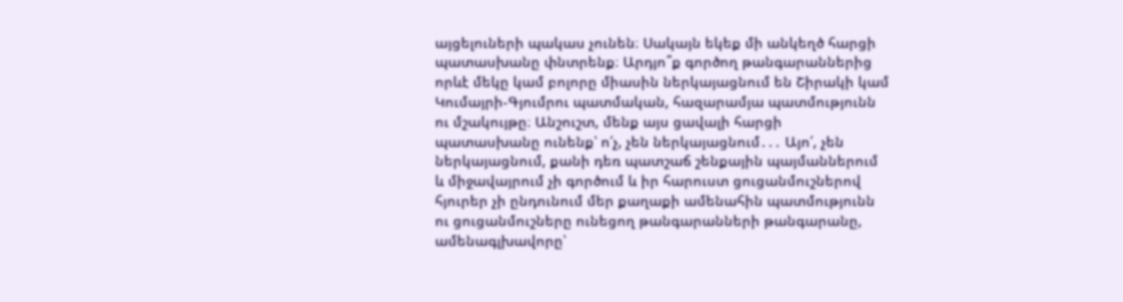այցելուների պակաս չունեն։ Սակայն եկեք մի անկեղծ հարցի պատասխանը փնտրենք։ Արդյո՞ք գործող թանգարաններից որևէ մեկը կամ բոլորը միասին ներկայացնում են Շիրակի կամ Կումայրի-Գյումրու պատմական, հազարամյա պատմությունն ու մշակույթը։ Անշուշտ, մենք այս ցավալի հարցի պատասխանը ունենք՝ ո՛չ, չեն ներկայացնում․․․ Այո՛, չեն ներկայացնում, քանի դեռ պատշաճ շենքային պայմաններում և միջավայրում չի գործում և իր հարուստ ցուցանմուշներով հյուրեր չի ընդունում մեր քաղաքի ամենահին պատմությունն ու ցուցանմուշները ունեցող թանգարանների թանգարանը, ամենագլխավորը՝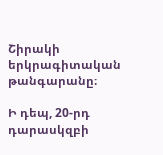Շիրակի երկրագիտական թանգարանը։

Ի դեպ, 20-րդ դարասկզբի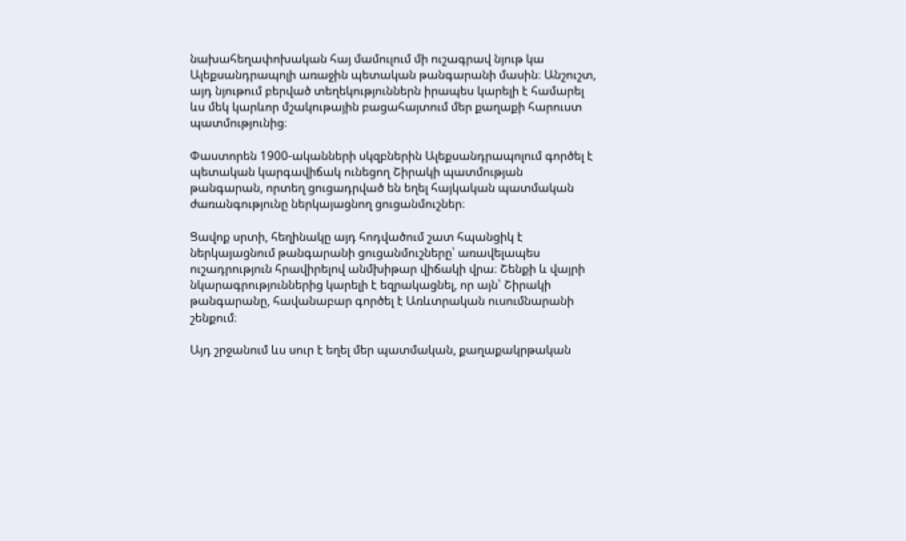նախահեղափոխական հայ մամուլում մի ուշագրավ նյութ կա Ալեքսանդրապոլի առաջին պետական թանգարանի մասին։ Անշուշտ, այդ նյութում բերված տեղեկություններն իրապես կարելի է համարել ևս մեկ կարևոր մշակութային բացահայտում մեր քաղաքի հարուստ պատմությունից։

Փաստորեն 1900-ականների սկզբներին Ալեքսանդրապոլում գործել է պետական կարգավիճակ ունեցող Շիրակի պատմության թանգարան, որտեղ ցուցադրված են եղել հայկական պատմական ժառանգությունը ներկայացնող ցուցանմուշներ։

Ցավոք սրտի, հեղինակը այդ հոդվածում շատ հպանցիկ է ներկայացնում թանգարանի ցուցանմուշները՝ առավելապես ուշադրություն հրավիրելով անմխիթար վիճակի վրա։ Շենքի և վայրի նկարագրություններից կարելի է եզրակացնել, որ այն՝ Շիրակի թանգարանը, հավանաբար գործել է Առևտրական ուսումնարանի շենքում։

Այդ շրջանում ևս սուր է եղել մեր պատմական, քաղաքակրթական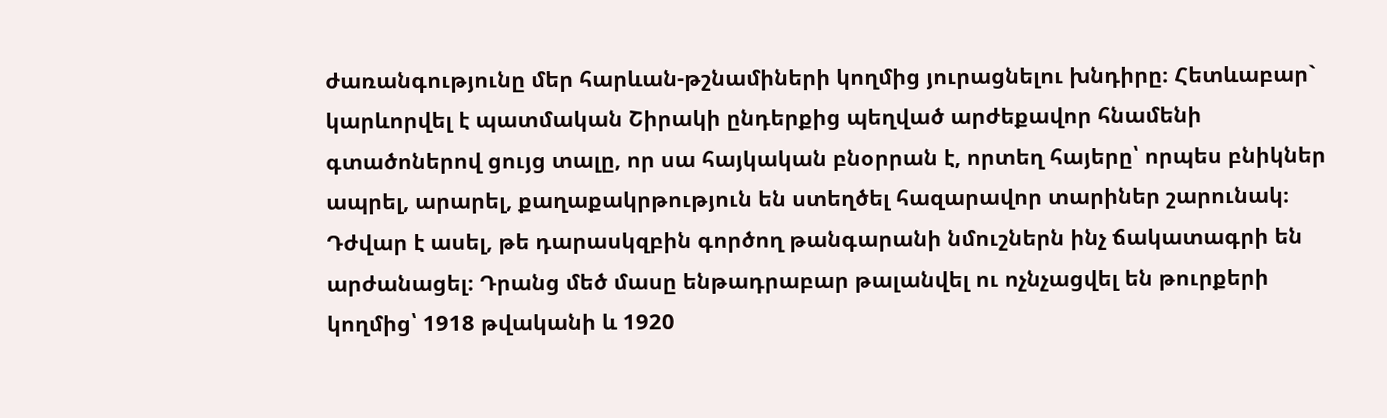ժառանգությունը մեր հարևան-թշնամիների կողմից յուրացնելու խնդիրը։ Հետևաբար` կարևորվել է պատմական Շիրակի ընդերքից պեղված արժեքավոր հնամենի գտածոներով ցույց տալը, որ սա հայկական բնօրրան է, որտեղ հայերը՝ որպես բնիկներ ապրել, արարել, քաղաքակրթություն են ստեղծել հազարավոր տարիներ շարունակ։ Դժվար է ասել, թե դարասկզբին գործող թանգարանի նմուշներն ինչ ճակատագրի են արժանացել։ Դրանց մեծ մասը ենթադրաբար թալանվել ու ոչնչացվել են թուրքերի կողմից՝ 1918 թվականի և 1920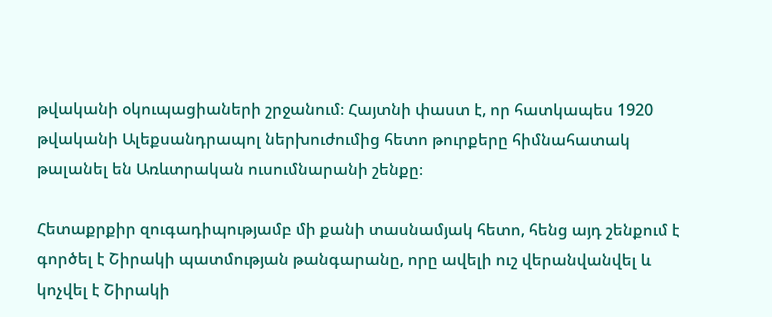թվականի օկուպացիաների շրջանում։ Հայտնի փաստ է, որ հատկապես 1920 թվականի Ալեքսանդրապոլ ներխուժումից հետո թուրքերը հիմնահատակ թալանել են Առևտրական ուսումնարանի շենքը։

Հետաքրքիր զուգադիպությամբ մի քանի տասնամյակ հետո, հենց այդ շենքում է գործել է Շիրակի պատմության թանգարանը, որը ավելի ուշ վերանվանվել և կոչվել է Շիրակի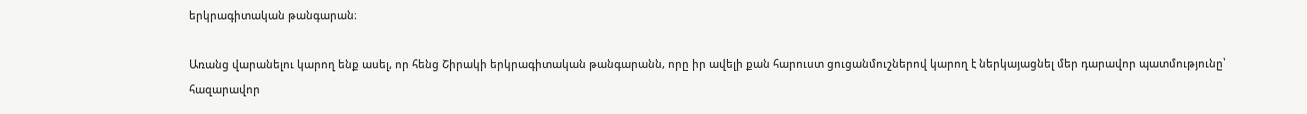երկրագիտական թանգարան։

Առանց վարանելու կարող ենք ասել, որ հենց Շիրակի երկրագիտական թանգարանն, որը իր ավելի քան հարուստ ցուցանմուշներով կարող է ներկայացնել մեր դարավոր պատմությունը՝ հազարավոր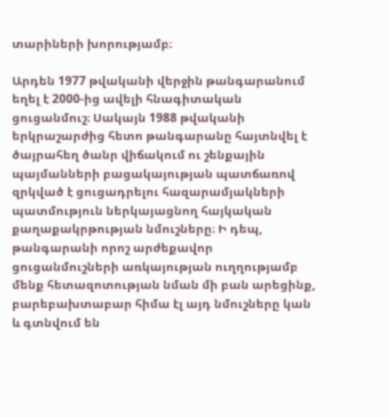տարիների խորությամբ։

Արդեն 1977 թվականի վերջին թանգարանում եղել է 2000-ից ավելի հնագիտական ցուցանմուշ։ Սակայն 1988 թվականի երկրաշարժից հետո թանգարանը հայտնվել է ծայրահեղ ծանր վիճակում ու շենքային պայմանների բացակայության պատճառով զրկված է ցուցադրելու հազարամյակների պատմություն ներկայացնող հայկական քաղաքակրթության նմուշները։ Ի դեպ, թանգարանի որոշ արժեքավոր ցուցանմուշների առկայության ուղղությամբ մենք հետազոտության նման մի բան արեցինք, բարեբախտաբար հիմա էլ այդ նմուշները կան և գտնվում են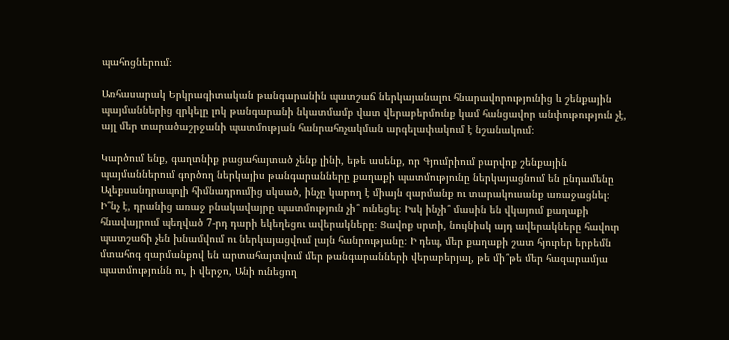պահոցներում։

Առհասարակ Երկրագիտական թանգարանին պատշաճ ներկայանալու հնարավորությունից և շենքային պայմաններից զրկելը լոկ թանգարանի նկատմամբ վատ վերաբերմունք կամ հանցավոր անփութություն չէ, այլ մեր տարածաշրջանի պատմության հանրահռչակման արգելափակում է նշանակում։

Կարծում ենք, գաղտնիք բացահայտած չենք լինի, եթե ասենք, որ Գյումրիում բարվոք շենքային պայմաններում գործող ներկայիս թանգարանները քաղաքի պատմությունը ներկայացնում են ընդամենը Ալեքսանդրապոլի հիմնադրումից սկսած, ինչը կարող է միայն զարմանք ու տարակուսանք առաջացնել։ Ի՞նչ է, դրանից առաջ բնակավայրը պատմություն չի՞ ունեցել։ Իսկ ինչի՞ մասին են վկայում քաղաքի հնավայրում պեղված 7-րդ դարի եկեղեցու ավերակները։ Ցավոք սրտի, նույնիսկ այդ ավերակները հավուր պատշաճի չեն խնամվում ու ներկայացվում լայն հանրությանը։ Ի դեպ, մեր քաղաքի շատ հյուրեր երբեմն մտահոգ զարմանքով են արտահայտվում մեր թանգարանների վերաբերյալ, թե մի՞թե մեր հազարամյա պատմությունն ու, ի վերջո, Անի ունեցող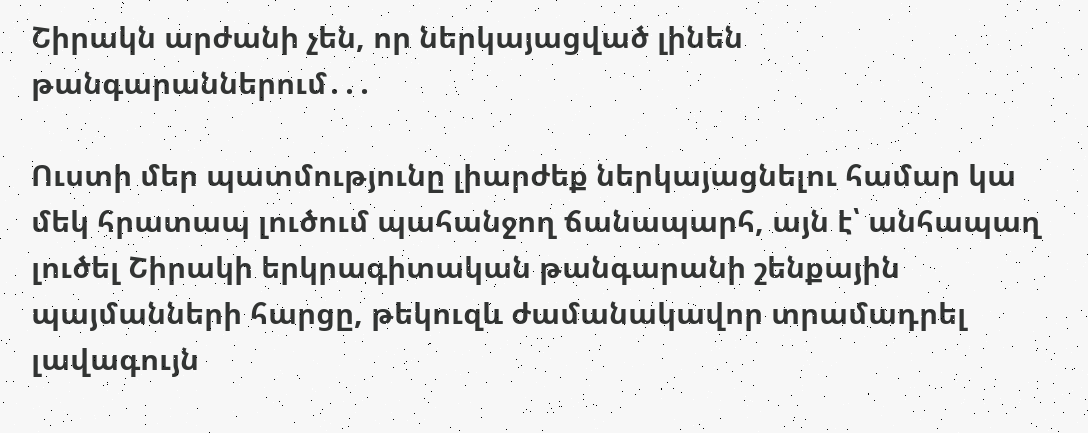Շիրակն արժանի չեն, որ ներկայացված լինեն թանգարաններում․․․

Ուստի մեր պատմությունը լիարժեք ներկայացնելու համար կա մեկ հրատապ լուծում պահանջող ճանապարհ, այն է՝ անհապաղ լուծել Շիրակի երկրագիտական թանգարանի շենքային պայմանների հարցը, թեկուզև ժամանակավոր տրամադրել լավագույն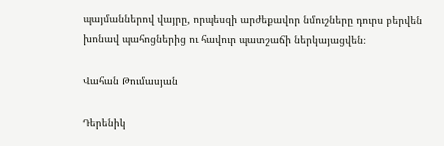պայմաններով վայրը, որպեսզի արժեքավոր նմուշները դուրս բերվեն խոնավ պահոցներից ու հավուր պատշաճի ներկայացվեն։

Վահան Թումասյան

Դերենիկ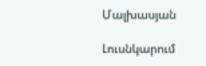Մալխասյան

Լուսնկարում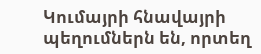Կումայրի հնավայրի պեղումներն են, որտեղ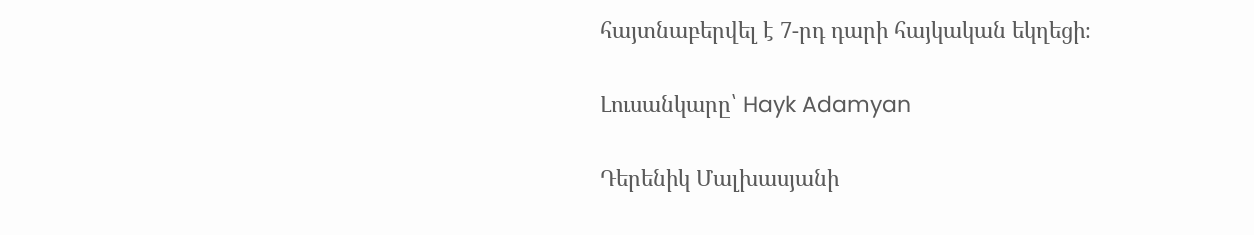հայտնաբերվել է 7-րդ դարի հայկական եկղեցի։

Լուսանկարը՝ Hayk Adamyan

Դերենիկ Մալխասյանի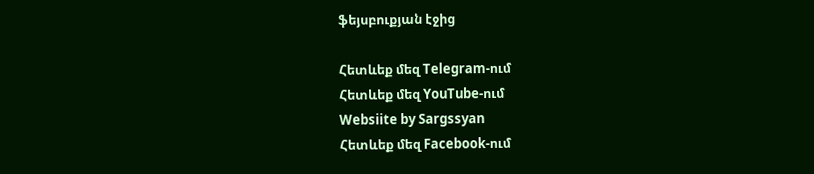ֆեյսբուքյան էջից

Հետևեք մեզ Telegram-ում
Հետևեք մեզ YouTube-ում
Websiite by Sargssyan
Հետևեք մեզ Facebook-ում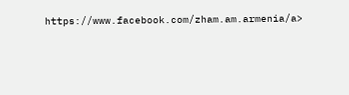https://www.facebook.com/zham.am.armenia/a>